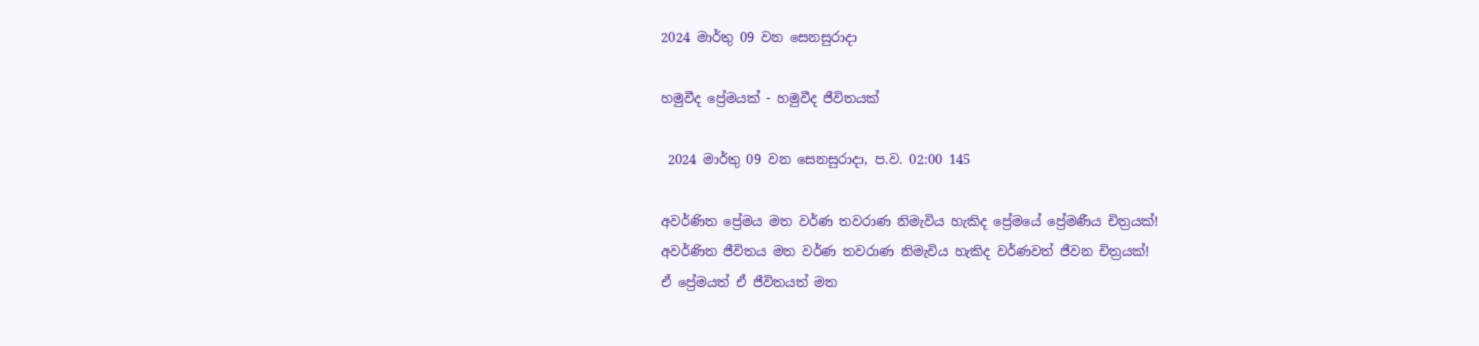2024 මාර්තු 09 වන සෙනසුරාදා

හමුවීද ප්‍රේමයක් - හමුවීද ජීවිතයක්

 2024 මාර්තු 09 වන සෙනසුරාදා, ප.ව. 02:00 145

අවර්ණිත ප්‍රේමය මත වර්ණ තවරාණ නිමැවිය හැකිද ප්‍රේමයේ ප්‍රේමණීය චිත්‍රයක්!
අවර්ණිත ජීවිතය මත වර්ණ තවරාණ නිමැවිය හැකිද වර්ණවත් ජීවන චිත්‍රයක්!
ඒ ප්‍රේමයත් ඒ ජීවිතයත් මත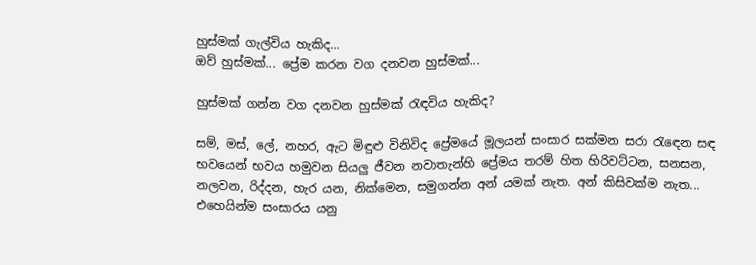හුස්මක් ගැල්විය හැකිද...
ඔව් හුස්මක්... ප්‍රේම කරන වග දනවන හුස්මක්...

හුස්මක් ගන්න වග දනවන හුස්මක් රැඳවිය හැකිද?

සම්, මස්, ලේ, නහර, ඇට මිඳුළු විනිවිද ප්‍රේමයේ මූලයන් සංසාර සක්මන සරා රැඳෙන සඳ භවයෙන් භවය හමුවන සියලු ජීවන නවාතැන්හි ප්‍රේමය තරම් හිත හිරිවට්ටන, සනසන, නලවන, රිද්දන, හැර යන, නික්මෙන, සමුගන්න අන් යමක් නැත. අන් කිසිවක්ම නැත... එහෙයින්ම සංසාරය යනු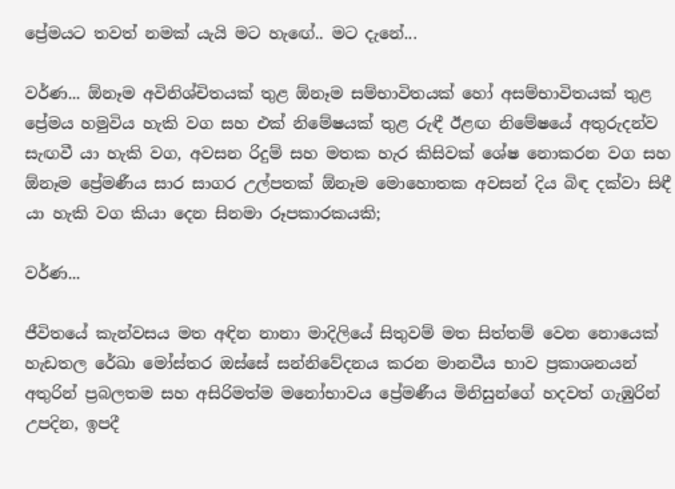ප්‍රේමයට තවත් නමක් යැයි මට හැඟේ.. මට දැනේ...

වර්ණ... ඕනෑම අවිනිශ්චිතයක් තුළ ඕනෑම සම්භාවිතයක් හෝ අසම්භාවිතයක් තුළ ප්‍රේමය හමුවිය හැකි වග සහ එක් නිමේෂයක් තුළ රුඳී ඊළඟ නිමේෂයේ අතුරුදන්ව සැඟවී යා හැකි වග, අවසන රිදුම් සහ මතක හැර කිසිවක් ශේෂ නොකරන වග සහ ඕනෑම ප්‍රේමණීය සාර සාගර උල්පතක් ඕනෑම මොහොතක අවසන් දිය බිඳ දක්වා සිඳී යා හැකි වග කියා දෙන සිනමා රූපකාරකයකි;

වර්ණ...

ජීවිතයේ කැන්වසය මත අඳින නානා මාදිලියේ සිතුවම් මත සිත්තම් වෙන නොයෙක් හැඩතල රේඛා මෝස්තර ඔස්සේ සන්නිවේදනය කරන මානවීය භාව ප්‍රකාශනයන් අතුරින් ප්‍රබලතම සහ අසිරිමත්ම මනෝභාවය ප්‍රේමණීය මිනිසුන්ගේ හදවත් ගැඹුරින් උපදින, ඉපදී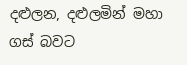දළුලන, දළුලමින් මහා ගස් බවට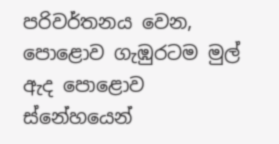පරිවර්තනය වෙන, පොළොව ගැඹුරටම මුල් ඇද පොළොව ස්නේහයෙන්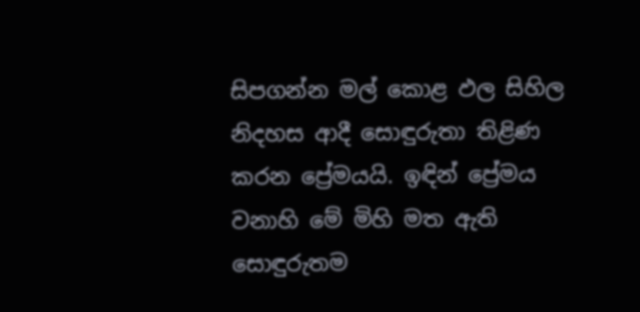සිපගන්න මල් කොළ ඵල සිහිල නිදහස ආදී සොඳුරුතා තිළිණ කරන ප්‍රේමයයි. ඉඳින් ප්‍රේමය වනාහි මේ මිහි මත ඇති සොඳුරුතම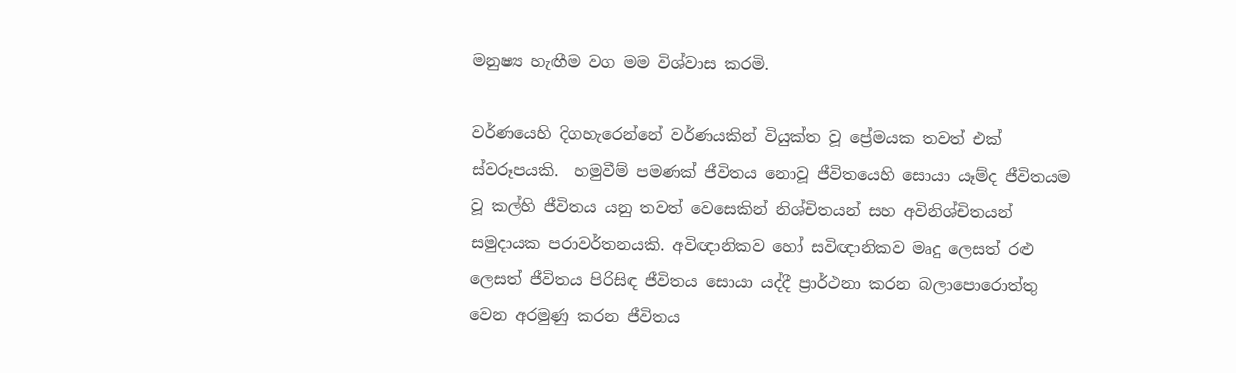මනුෂ්‍ය හැඟීම වග මම විශ්වාස කරමි.

වර්ණයෙහි දිගහැරෙන්නේ වර්ණයකින් වියුක්ත වූ ප්‍රේමයක තවත් එක් ස්වරූපයකි.  හමුවීම් පමණක් ජීවිතය නොවූ ජීවිතයෙහි සොයා යෑම්ද ජීවිතයම වූ කල්හි ජීවිතය යනු තවත් වෙසෙකින් නිශ්චිතයන් සහ අවිනිශ්චිතයන් සමුදායක පරාවර්තනයකි. අවිඥානිකව හෝ සවිඥානිකව මෘදු ලෙසත් රළු ලෙසත් ජීවිතය පිරිසිඳ ජීවිතය සොයා යද්දී ප්‍රාර්ථනා කරන බලාපොරොත්තු වෙන අරමුණු කරන ජීවිතය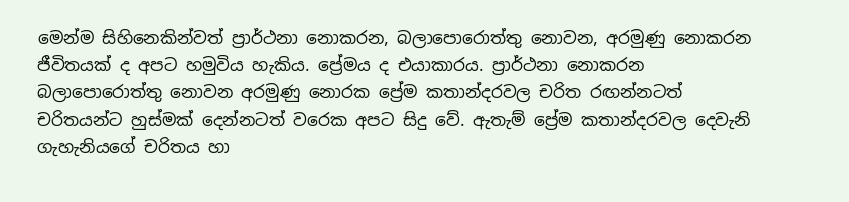මෙන්ම සිහිනෙකින්වත් ප්‍රාර්ථනා නොකරන, බලාපොරොත්තු නොවන, අරමුණු නොකරන ජීවිතයක් ද අපට හමුවිය හැකිය. ප්‍රේමය ද එයාකාරය. ප්‍රාර්ථනා නොකරන බලාපොරොත්තු නොවන අරමුණු නොරක ප්‍රේම කතාන්දරවල චරිත රඟන්නටත් චරිතයන්ට හුස්මක් දෙන්නටත් වරෙක අපට සිදු වේ. ඇතැම් ප්‍රේම කතාන්දරවල දෙවැනි ගැහැනියගේ චරිතය හා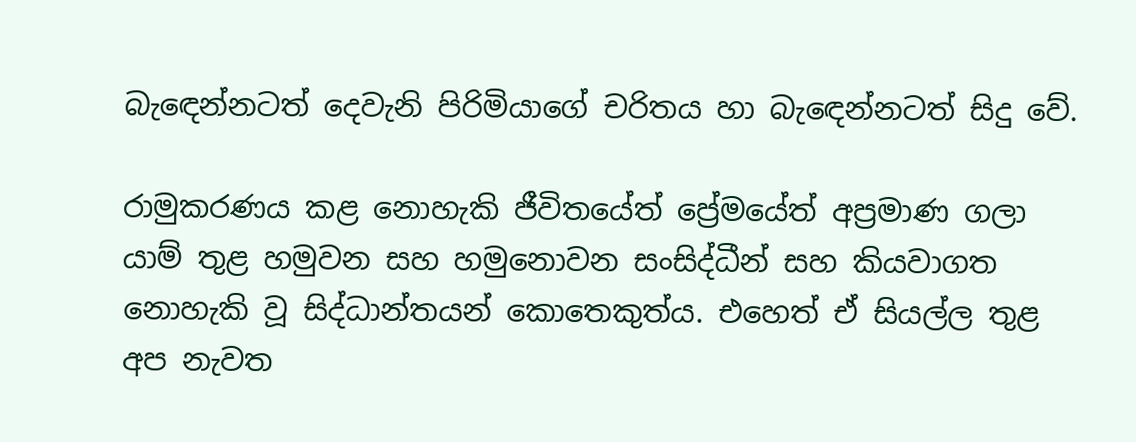බැඳෙන්නටත් දෙවැනි පිරිමියාගේ චරිතය හා බැඳෙන්නටත් සිදු වේ.

රාමුකරණය කළ නොහැකි ජීවිතයේත් ප්‍රේමයේත් අප්‍රමාණ ගලා යාම් තුළ හමුවන සහ හමුනොවන සංසිද්ධීන් සහ කියවාගත නොහැකි වූ සිද්ධාන්තයන් කොතෙකුත්ය. එහෙත් ඒ සියල්ල තුළ අප නැවත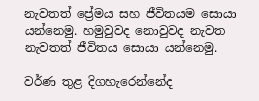නැවතත් ප්‍රේමය සහ ජීවිතයම සොයා යන්නෙමු. හමුවුවද නොවුවද නැවත නැවතත් ජීවිතය සොයා යන්නෙමු.

වර්ණ තුළ දිගහැරෙන්නේද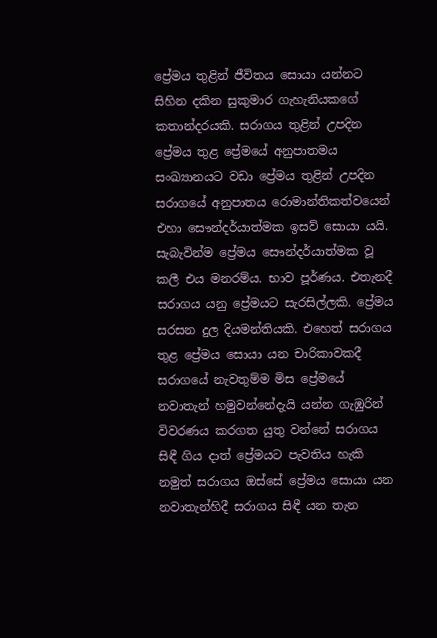ප්‍රේමය තුළින් ජීවිතය සොයා යන්නට සිහින දකින සුකුමාර ගැහැනියකගේ කතාන්දරයකි. සරාගය තුළින් උපදින ප්‍රේමය තුළ ප්‍රේමයේ අනුපාතමය සංඛ්‍යානයට වඩා ප්‍රේමය තුළින් උපදින සරාගයේ අනුපාතය රොමාන්තිකත්වයෙන් එහා සෞන්දර්යාත්මක ඉසව් සොයා යයි. සැබැවින්ම ප්‍රේමය සෞන්දර්යාත්මක වූ කලී එය මනරම්ය. භාව පූර්ණය. එතැනදී සරාගය යනු ප්‍රේමයට සැරසිල්ලකි. ප්‍රේමය සරසන දුල දියමන්තියකි. එහෙත් සරාගය තුළ ප්‍රේමය සොයා යන චාරිකාවකදී සරාගයේ නැවතුම්ම මිස ප්‍රේමයේ නවාතැන් හමුවන්නේදැයි යන්න ගැඹුරින් විවරණය කරගත යුතු වන්නේ සරාගය සිඳී ගිය දාත් ප්‍රේමයට පැවතිය හැකි නමුත් සරාගය ඔස්සේ ප්‍රේමය සොයා යන නවාතැන්හිදී සරාගය සිඳී යන තැන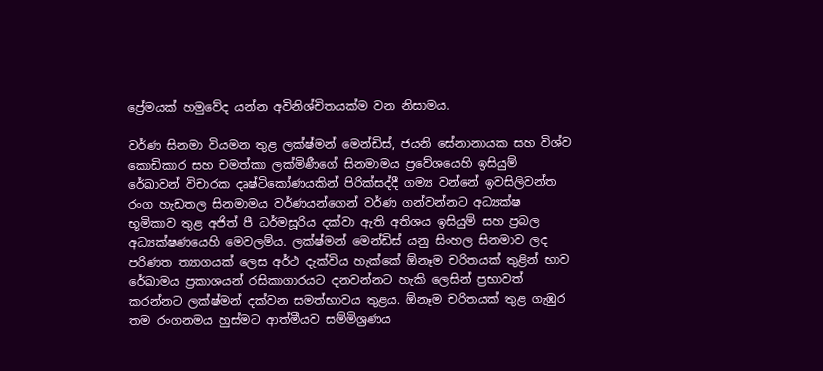ප්‍රේමයක් හමුවේද යන්න අවිනිශ්චිතයක්ම වන නිසාමය.

වර්ණ සිනමා වියමන තුළ ලක්ෂ්මන් මෙන්ඩිස්, ජයනි සේනානායක සහ විශ්ව කොඩිකාර සහ චමත්කා ලක්මිණීගේ සිනමාමය ප්‍රවේශයෙහි ඉසියුම් රේඛාවන් විචාරක දෘෂ්ටිකෝණයකින් පිරික්සද්දී ගම්‍ය වන්නේ ඉවසිලිවන්ත රංග හැඩතල සිනමාමය වර්ණයන්ගෙන් වර්ණ ගන්වන්නට අධ්‍යක්ෂ භූමිකාව තුළ අජිත් පී ධර්මසූරිය දක්වා ඇති අතිශය ඉසියුම් සහ ප්‍රබල අධ්‍යක්ෂණයෙහි මෙවලම්ය. ලක්ෂ්මන් මෙන්ඩිස් යනු සිංහල සිනමාව ලද පරිණත ත්‍යාගයක් ලෙස අර්ථ දැක්විය හැක්කේ ඕනෑම චරිතයක් තුළින් භාව රේඛාමය ප්‍රකාශයන් රසිකාගාරයට දනවන්නට හැකි ලෙසින් ප්‍රභාවත් කරන්නට ලක්ෂ්මන් දක්වන සමත්භාවය තුළය. ඕනෑම චරිතයක් තුළ ගැඹුර තම රංගනමය හුස්මට ආත්මීයව සම්මිශ්‍රණය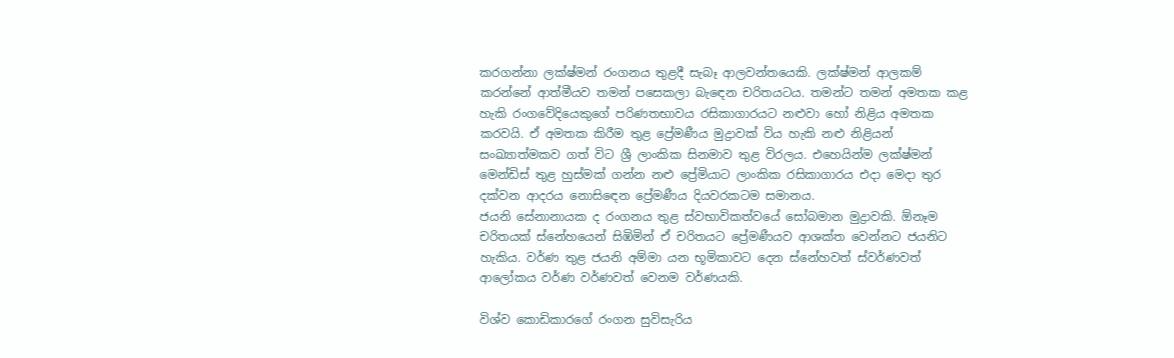කරගන්නා ලක්ෂ්මන් රංගනය තුළදී සැබෑ ආලවන්තයෙකි. ලක්ෂ්මන් ආලකම් කරන්නේ ආත්මීයව තමන් පසෙකලා බැඳෙන චරිතයටය. තමන්ට තමන් අමතක කළ හැකි රංගවේදියෙකුගේ පරිණතභාවය රසිකාගාරයට නළුවා හෝ නිළිය අමතක කරවයි. ඒ අමතක කිරීම තුළ ප්‍රේමණීය මුද්‍රාවක් විය හැකි නළු නිළියන් සංඛ්‍යාත්මකව ගත් විට ශ්‍රී ලාංකික සිනමාව තුළ විරලය. එහෙයින්ම ලක්ෂ්මන් මෙන්ඩිස් තුළ හුස්මක් ගන්න නළු ප්‍රේමියාට ලාංකික රසිකාගාරය එදා මෙදා තුර දක්වන ආදරය නොසිඳෙන ප්‍රේමණීය දියවරකටම සමානය.
ජයනි සේනානායක ද රංගනය තුළ ස්වභාවිකත්වයේ සෝබමාන මුද්‍රාවකි. ඕනෑම චරිතයක් ස්නේහයෙන් සිඹිමින් ඒ චරිතයට ප්‍රේමණීයව ආශක්ත වෙන්නට ජයනිට හැකිය. වර්ණ තුළ ජයනි අම්මා යන භූමිකාවට දෙන ස්නේහවත් ස්වර්ණවත් ආලෝකය වර්ණ වර්ණවත් වෙනම වර්ණයකි.

විශ්ව කොඩිකාරගේ රංගන සුවිසැරිය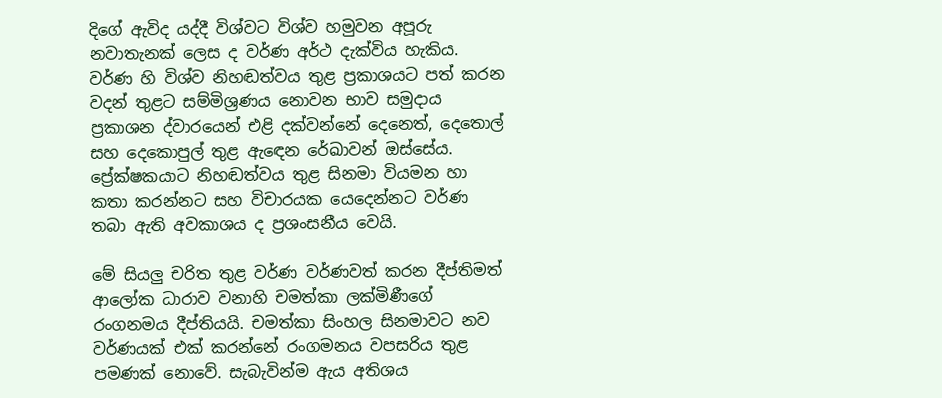දිගේ ඇවිද යද්දී විශ්වට විශ්ව හමුවන අපූරු නවාතැනක් ලෙස ද වර්ණ අර්ථ දැක්විය හැකිය. වර්ණ හි විශ්ව නිහඬත්වය තුළ ප්‍රකාශයට පත් කරන වදන් තුළට සම්මිශ්‍රණය නොවන භාව සමුදාය ප්‍රකාශන ද්වාරයෙන් එළි දක්වන්නේ දෙනෙත්, දෙතොල් සහ දෙකොපුල් තුළ ඇඳෙන රේඛාවන් ඔස්සේය. ප්‍රේක්ෂකයාට නිහඬත්වය තුළ සිනමා වියමන හා කතා කරන්නට සහ විචාරයක යෙදෙන්නට වර්ණ තබා ඇති අවකාශය ද ප්‍රශංසනීය වෙයි.

මේ සියලු චරිත තුළ වර්ණ වර්ණවත් කරන දීප්තිමත් ආලෝක ධාරාව වනාහි චමත්කා ලක්මිණීගේ රංගනමය දීප්තියයි. චමත්කා සිංහල සිනමාවට නව වර්ණයක් එක් කරන්නේ රංගමනය වපසරිය තුළ පමණක් නොවේ. සැබැවින්ම ඇය අතිශය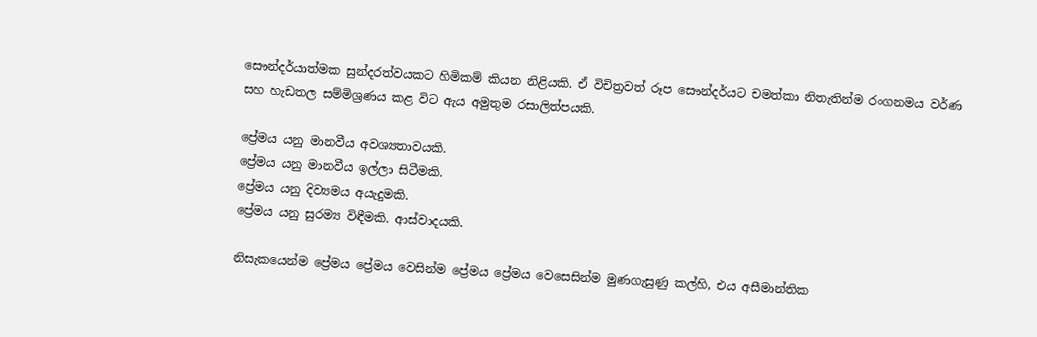සෞන්දර්යාත්මක සුන්දරත්වයකට හිමිකම් කියන නිළියකි. ඒ විචිත්‍රවත් රූප සෞන්දර්යට චමත්කා නිතැතින්ම රංගනමය වර්ණ සහ හැඩතල සම්මිශ්‍රණය කළ විට ඇය අමුතුම රසාලිත්පයකි.

ප්‍රේමය යනු මානවීය අවශ්‍යතාවයකි.
ප්‍රේමය යනු මානවීය ඉල්ලා සිටීමකි.
ප්‍රේමය යනු දිව්‍යමය අයැදුමකි.
ප්‍රේමය යනු සුරම්‍ය විඳීමකි. ආස්වාදයකි.

නිසැකයෙන්ම ප්‍රේමය ප්‍රේමය වෙසින්ම ප්‍රේමය ප්‍රේමය වෙසෙසින්ම මුණගැසුණු කල්හි, එය අසීමාන්තික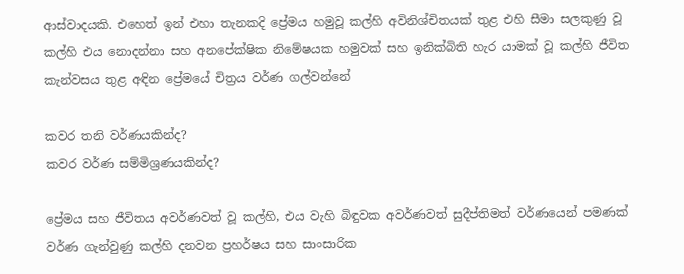ආස්වාදයකි. එහෙත් ඉන් එහා තැනකදි ප්‍රේමය හමුවූ කල්හි අවිනිශ්චිතයක් තුළ එහි සීමා සලකුණු වූ කල්හි එය නොදන්නා සහ අනපේක්ෂික නිමේෂයක හමුවක් සහ ඉනික්බිති හැර යාමක් වූ කල්හි ජීවිත කැන්වසය තුළ අඳින ප්‍රේමයේ චිත්‍රය වර්ණ ගල්වන්නේ

කවර තනි වර්ණයකින්ද?
කවර වර්ණ සම්මිශ්‍රණයකින්ද?

ප්‍රේමය සහ ජීවිතය අවර්ණවත් වූ කල්හි, එය වැහි බිඳුවක අවර්ණවත් සුදීප්තිමත් වර්ණයෙන් පමණක් වර්ණ ගැන්වුණු කල්හි දනවන ප්‍රහර්ෂය සහ සාංසාරික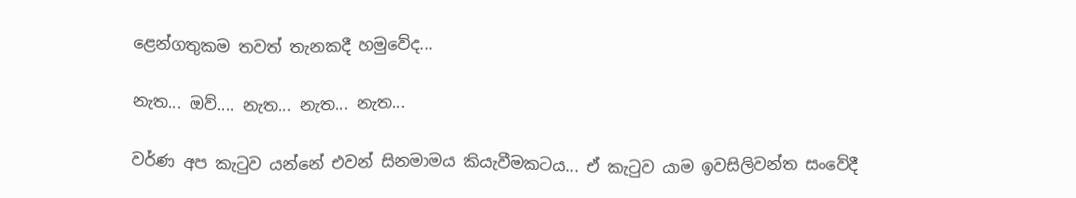ළෙන්ගතුකම තවත් තැනකදී හමුවේද...

නැත... ඔව්.... නැත... නැත... නැත...

වර්ණ අප කැටුව යන්නේ එවන් සිනමාමය කියැවීමකටය... ඒ කැටුව යාම ඉවසිලිවන්ත සංවේදී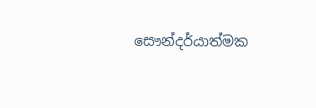සෞන්දර්යාත්මක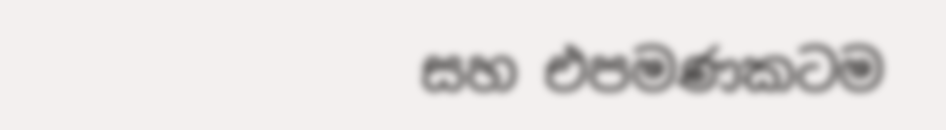සහ එපමණකටම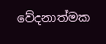වේදනාත්මක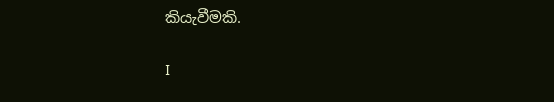කියැවීමකි.

I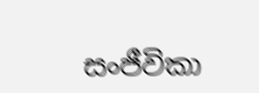සංජීවිකා